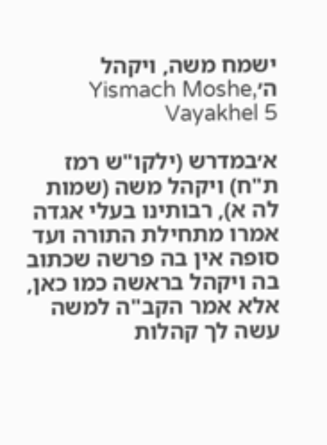ישמח משה, ויקהל ה׳Yismach Moshe, Vayakhel 5

א׳במדרש (ילקו"ש רמז ת"ח) ויקהל משה (שמות לה א), רבותינו בעלי אגדה אמרו מתחילת התורה ועד סופה אין בה פרשה שכתוב בה ויקהל בראשה כמו כאן, אלא אמר הקב"ה למשה עשה לך קהלות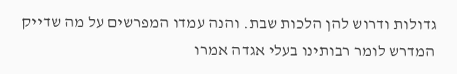גדולות ודרוש להן הלכות שבת. והנה עמדו המפרשים על מה שדייק המדרש לומר רבותינו בעלי אגדה אמרו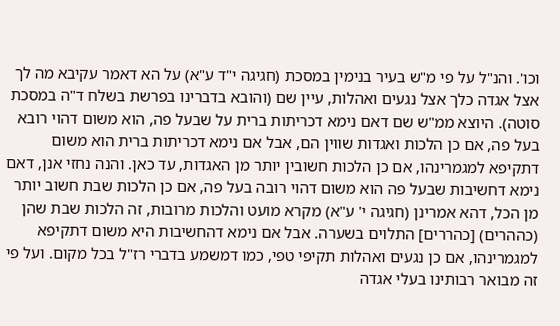וכו'. והנ"ל על פי מ"ש בעיר בנימין במסכת (חגיגה י"ד ע"א) על הא דאמר עקיבא מה לך אצל אגדה כלך אצל נגעים ואהלות, עיין שם (והובא בדברינו בפרשת בשלח ד"ה במסכת סוטה). היוצא ממ"ש שם דאם נימא דכריתות ברית על שבעל פה, הוא משום דהוי רובא בעל פה, אם כן הלכות ואגדות שווין הם, אבל אם נימא דכריתות ברית הוא משום דתקיפא למגמרינהו, אם כן הלכות חשובין יותר מן האגדות, עד כאן. והנה נחזי אנן, דאם נימא דחשיבות שבעל פה הוא משום דהוי רובה בעל פה, אם כן הלכות שבת חשוב יותר מן הכל, דהא אמרינן (חגיגה י' ע"א) מקרא מועט והלכות מרובות, זה הלכות שבת שהן (כההרים) [כהררים] התלוים בשערה. אבל אם נימא דהחשיבות היא משום דתקיפא למגמרינהו, אם כן נגעים ואהלות תקיפי טפי, כמו דמשמע בדברי רז"ל בכל מקום. ועל פי זה מבואר רבותינו בעלי אגדה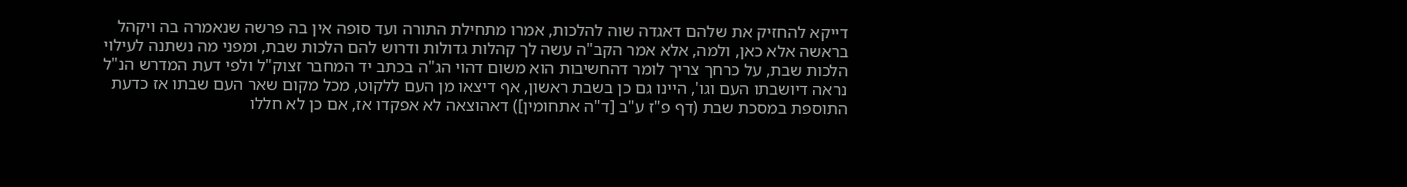דייקא להחזיק את שלהם דאגדה שוה להלכות, אמרו מתחילת התורה ועד סופה אין בה פרשה שנאמרה בה ויקהל בראשה אלא כאן, ולמה, אלא אמר הקב"ה עשה לך קהלות גדולות ודרוש להם הלכות שבת, ומפני מה נשתנה לעילוי הלכות שבת, על כרחך צריך לומר דהחשיבות הוא משום דהוי הג"ה בכתב יד המחבר זצוק"ל ולפי דעת המדרש הנ"ל נראה דיושבתו העם וגו', היינו גם כן בשבת ראשון, אף דיצאו מן העם ללקוט, מכל מקום שאר העם שבתו אז כדעת התוספת במסכת שבת (דף פ"ז ע"ב [ד"ה אתחומין]) דאהוצאה לא אפקדו אז, אם כן לא חללו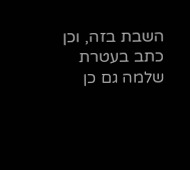השבת בזה, וכן כתב בעטרת שלמה גם כן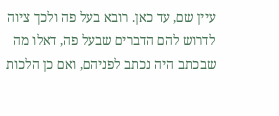עיין שם, עד כאן. רובא בעל פה ולכך ציוה לדרוש להם הדברים שבעל פה, דאלו מה שבכתב היה נכתב לפניהם, ואם כן הלכות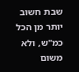שבת חשוב יותר מן הכל כמ"ש, ולא משום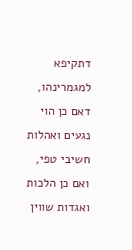דתקיפא למגמרינהו, דאם כן הוי נגעים ואהלות חשיבי טפי, ואם כן הלכות ואגדות שווין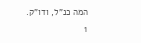המה כנ"ל, ודו"ק.
1